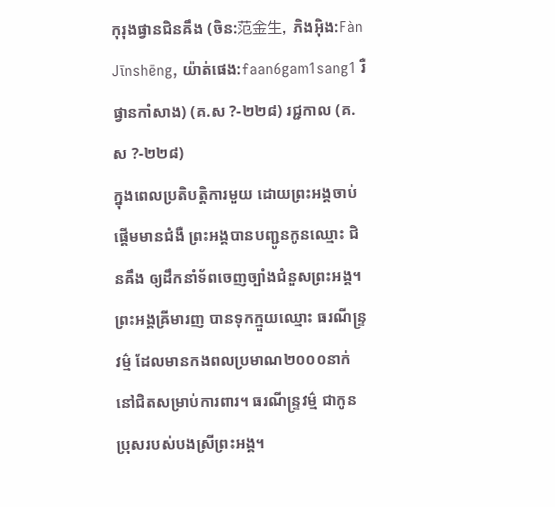កុរុងផ្វានជិនឝឹង (ចិន:范金生, ភិងអ៊ិង:Fàn Jīnshēng, យ៉ាត់ផេង:faan6gam1sang1 រឺ ផ្វានកាំសាង) (គ.ស ?-២២៨) រជ្ជកាល (គ.ស ?-២២៨)
ក្នុងពេលប្រតិបត្តិការមួយ ដោយព្រះអង្គចាប់ផ្ដើមមានជំងឺ ព្រះអង្គបានបញ្ជូនកូនឈ្មោះ ជិនឝឹង ឲ្យដឹកនាំទ័ពចេញច្បាំងជំនួសព្រះអង្គ។ ព្រះអង្គឝ្រីមារញ បានទុកក្មួយឈ្មោះ ធរណីន្ទ្រវម៌្ម ដែលមានកងពលប្រមាណ២០០០នាក់ នៅជិតសម្រាប់ការពារ។ ធរណីន្ទ្រវម៌្ម ជាកូនប្រុសរបស់បងស្រីព្រះអង្គ។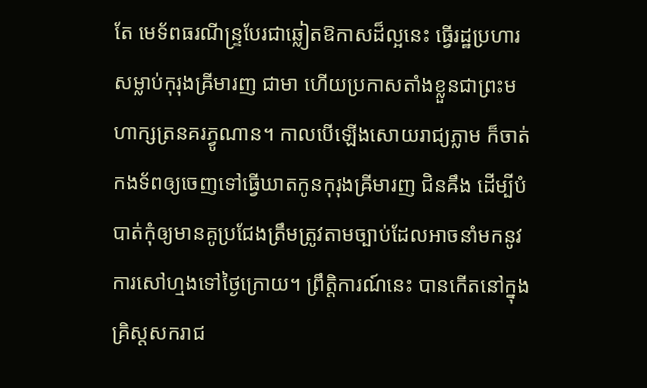តែ មេទ័ពធរណីន្ទ្របែរជាឆ្លៀតឱកាសដ៏ល្អនេះ ធ្វើរដ្ឋប្រហារ សម្លាប់កុរុងឝ្រីមារញ ជាមា ហើយប្រកាសតាំងខ្លួនជាព្រះមហាក្សត្រនគរភ្វូណាន។ កាលបើឡើងសោយរាជ្យភ្លាម ក៏ចាត់កងទ័ពឲ្យចេញទៅធ្វើឃាតកូនកុរុងឝ្រីមារញ ជិនឝឹង ដើម្បីបំបាត់កុំឲ្យមានគូប្រជែងត្រឹមត្រូវតាមច្បាប់ដែលអាចនាំមកនូវការសៅហ្មងទៅថ្ងៃក្រោយ។ ព្រឹត្តិការណ៍នេះ បានកើតនៅក្នុងគ្រិស្តសករាជ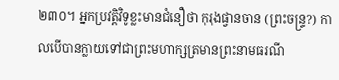២៣០។ អ្នកប្រវត្តិវិទូខ្លះមានជំនឿថា កុរុងផ្វានចាន (ព្រះចន្ទ្រ?) កាលបើបានក្លាយទៅជាព្រះមហាក្សត្រមានព្រះនាមធរណី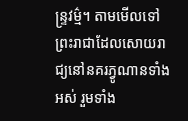ន្ទ្រវម៌្ម។ តាមមើលទៅ ព្រះរាជាដែលសោយរាជ្យនៅនគរភ្វូណានទាំងអស់ រួមទាំង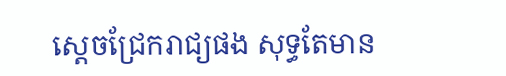ស្តេចជ្រែករាជ្យផង សុទ្ធតែមាន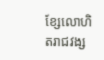ខ្សែលោហិតរាជវង្ស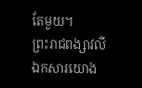តែមួយ។
ព្រះរាជពង្សាវលី
ឯកសារយោង